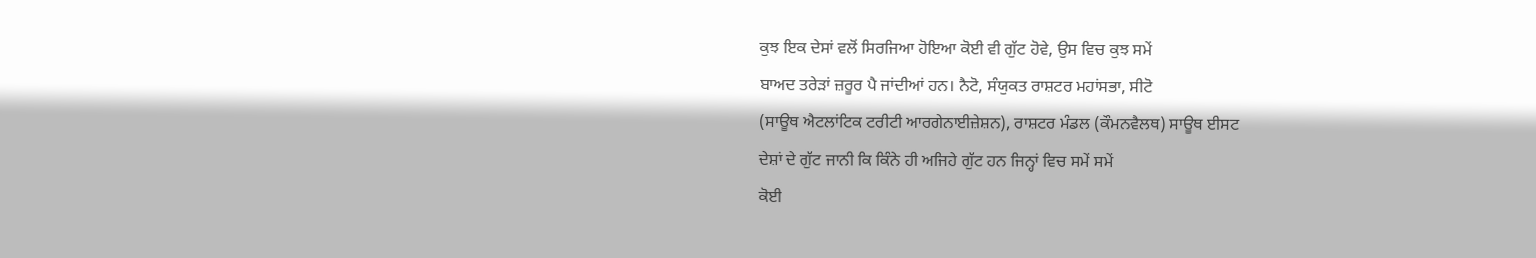ਕੁਝ ਇਕ ਦੇਸਾਂ ਵਲੋਂ ਸਿਰਜਿਆ ਹੋਇਆ ਕੋਈ ਵੀ ਗੁੱਟ ਹੋਵੇ, ਉਸ ਵਿਚ ਕੁਝ ਸਮੇਂ
ਬਾਅਦ ਤਰੇੜਾਂ ਜ਼ਰੂਰ ਪੈ ਜਾਂਦੀਆਂ ਹਨ। ਨੈਟੋ, ਸੰਯੁਕਤ ਰਾਸ਼ਟਰ ਮਹਾਂਸਭਾ, ਸੀਟੋ
(ਸਾਊਥ ਐਟਲਾਂਟਿਕ ਟਰੀਟੀ ਆਰਗੇਨਾਈਜ਼ੇਸ਼ਨ), ਰਾਸ਼ਟਰ ਮੰਡਲ (ਕੌਮਨਵੈਲਥ) ਸਾਊਥ ਈਸਟ
ਦੇਸ਼ਾਂ ਦੇ ਗੁੱਟ ਜਾਨੀ ਕਿ ਕਿੰਨੇ ਹੀ ਅਜਿਹੇ ਗੁੱਟ ਹਨ ਜਿਨ੍ਹਾਂ ਵਿਚ ਸਮੇਂ ਸਮੇਂ
ਕੋਈ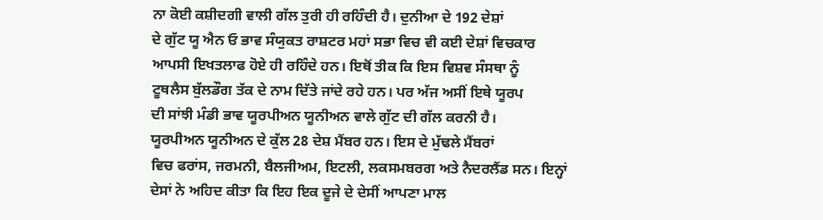ਨਾ ਕੋਈ ਕਸ਼ੀਦਗੀ ਵਾਲੀ ਗੱਲ ਤੁਰੀ ਹੀ ਰਹਿੰਦੀ ਹੈ। ਦੁਨੀਆ ਦੇ 192 ਦੇਸ਼ਾਂ
ਦੇ ਗੁੱਟ ਯੂ ਐਨ ਓ ਭਾਵ ਸੰਯੁਕਤ ਰਾਸ਼ਟਰ ਮਹਾਂ ਸਭਾ ਵਿਚ ਵੀ ਕਈ ਦੇਸ਼ਾਂ ਵਿਚਕਾਰ
ਆਪਸੀ ਇਖਤਲਾਫ ਹੋਏ ਹੀ ਰਹਿੰਦੇ ਹਨ। ਇਥੋਂ ਤੀਕ ਕਿ ਇਸ ਵਿਸ਼ਵ ਸੰਸਥਾ ਨੂੰ
ਟੂਥਲੈਸ ਬੁੱਲਡੌਗ ਤੱਕ ਦੇ ਨਾਮ ਦਿੱਤੇ ਜਾਂਦੇ ਰਹੇ ਹਨ। ਪਰ ਅੱਜ ਅਸੀਂ ਇਥੇ ਯੂਰਪ
ਦੀ ਸਾਂਝੀ ਮੰਡੀ ਭਾਵ ਯੂਰਪੀਅਨ ਯੂਨੀਅਨ ਵਾਲੇ ਗੁੱਟ ਦੀ ਗੱਲ ਕਰਨੀ ਹੈ।
ਯੂਰਪੀਅਨ ਯੂਨੀਅਨ ਦੇ ਕੁੱਲ 28 ਦੇਸ਼ ਮੈਂਬਰ ਹਨ। ਇਸ ਦੇ ਮੁੱਢਲੇ ਮੈਂਬਰਾਂ
ਵਿਚ ਫਰਾਂਸ, ਜਰਮਨੀ, ਬੈਲਜੀਅਮ, ਇਟਲੀ, ਲਕਸਮਬਰਗ ਅਤੇ ਨੈਦਰਲੈਂਡ ਸਨ। ਇਨ੍ਹਾਂ
ਦੇਸਾਂ ਨੇ ਅਹਿਦ ਕੀਤਾ ਕਿ ਇਹ ਇਕ ਦੂਜੇ ਦੇ ਦੇਸੀਂ ਆਪਣਾ ਮਾਲ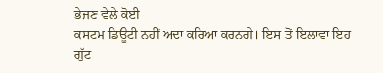ਭੇਜਣ ਵੇਲੇ ਕੋਈ
ਕਸਟਮ ਡਿਊਟੀ ਨਹੀਂ ਅਦਾ ਕਰਿਆ ਕਰਨਗੇ। ਇਸ ਤੋਂ ਇਲਾਵਾ ਇਹ ਗੁੱਟ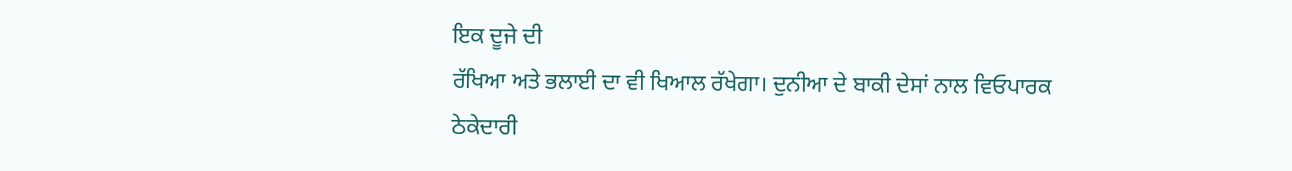ਇਕ ਦੂਜੇ ਦੀ
ਰੱਖਿਆ ਅਤੇ ਭਲਾਈ ਦਾ ਵੀ ਖਿਆਲ ਰੱਖੇਗਾ। ਦੁਨੀਆ ਦੇ ਬਾਕੀ ਦੇਸਾਂ ਨਾਲ ਵਿਓਪਾਰਕ
ਠੇਕੇਦਾਰੀ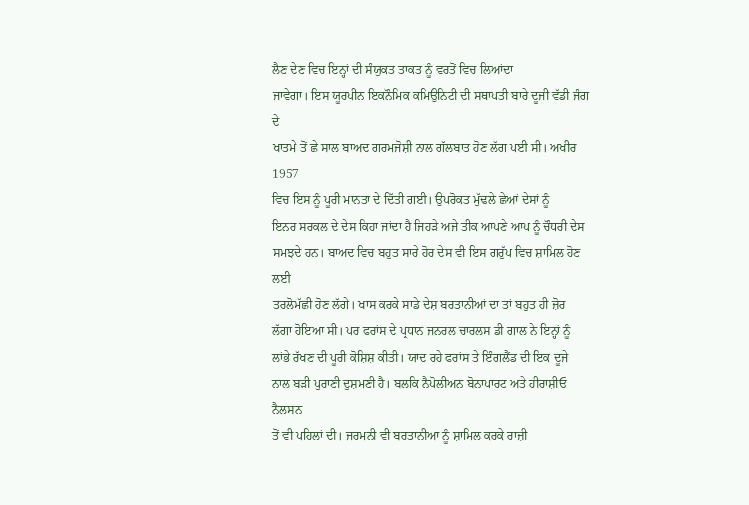ਲੈਣ ਦੇਣ ਵਿਚ ਇਨ੍ਹਾਂ ਦੀ ਸੰਯੁਕਤ ਤਾਕਤ ਨੂੰ ਵਰਤੋਂ ਵਿਚ ਲਿਆਂਦਾ
ਜਾਵੇਗਾ। ਇਸ ਯੂਰਪੀਨ ਇਕਨੌਮਿਕ ਕਮਿਉਨਿਟੀ ਦੀ ਸਥਾਪਤੀ ਬਾਰੇ ਦੂਜੀ ਵੱਡੀ ਜੰਗ ਦੇ
ਖਾਤਮੇ ਤੋਂ ਛੇ ਸਾਲ ਬਾਅਦ ਗਰਮਜੋਸ਼ੀ ਨਾਲ ਗੱਲਬਾਤ ਹੋਣ ਲੱਗ ਪਈ ਸੀ। ਅਖੀਰ 1957
ਵਿਚ ਇਸ ਨੂੰ ਪੂਰੀ ਮਾਨਤਾ ਦੇ ਦਿੱਤੀ ਗਈ। ਉਪਰੋਕਤ ਮੁੱਢਲੇ ਛੇਆਂ ਦੇਸਾਂ ਨੂੰ
ਇਨਰ ਸਰਕਲ ਦੇ ਦੇਸ ਕਿਹਾ ਜਾਂਦਾ ਹੈ ਜਿਹੜੇ ਅਜੇ ਤੀਕ ਆਪਣੇ ਆਪ ਨੂੰ ਚੌਧਰੀ ਦੇਸ
ਸਮਝਦੇ ਹਨ। ਬਾਅਦ ਵਿਚ ਬਹੁਤ ਸਾਰੇ ਹੋਰ ਦੇਸ ਵੀ ਇਸ ਗਰੁੱਪ ਵਿਚ ਸ਼ਾਮਿਲ ਹੋਣ ਲਈ
ਤਰਲੋਮੱਛੀ ਹੋਣ ਲੱਗੇ। ਖਾਸ ਕਰਕੇ ਸਾਡੇ ਦੇਸ਼ ਬਰਤਾਨੀਆਂ ਦਾ ਤਾਂ ਬਹੁਤ ਹੀ ਜ਼ੋਰ
ਲੱਗਾ ਹੋਇਆ ਸੀ। ਪਰ ਫਰਾਂਸ ਦੇ ਪ੍ਰਧਾਨ ਜਨਰਲ ਚਾਰਲਸ ਡੀ ਗਾਲ ਨੇ ਇਨ੍ਹਾਂ ਨੂੰ
ਲਾਂਭੇ ਰੱਖਣ ਦੀ ਪੂਰੀ ਕੋਸ਼ਿਸ਼ ਕੀਤੀ। ਯਾਦ ਰਹੇ ਫਰਾਂਸ ਤੇ ਇੰਗਲੈਂਡ ਦੀ ਇਕ ਦੂਜੇ
ਨਾਲ ਬੜੀ ਪੁਰਾਣੀ ਦੁਸ਼ਮਣੀ ਹੈ। ਬਲਕਿ ਨੈਪੋਲੀਅਨ ਬੋਨਾਪਾਰਟ ਅਤੇ ਹੀਰਾਸ਼ੀਓ ਨੈਲਸਨ
ਤੋਂ ਵੀ ਪਹਿਲਾਂ ਦੀ। ਜਰਮਨੀ ਵੀ ਬਰਤਾਨੀਆ ਨੂੰ ਸ਼ਾਮਿਲ ਕਰਕੇ ਰਾਜ਼ੀ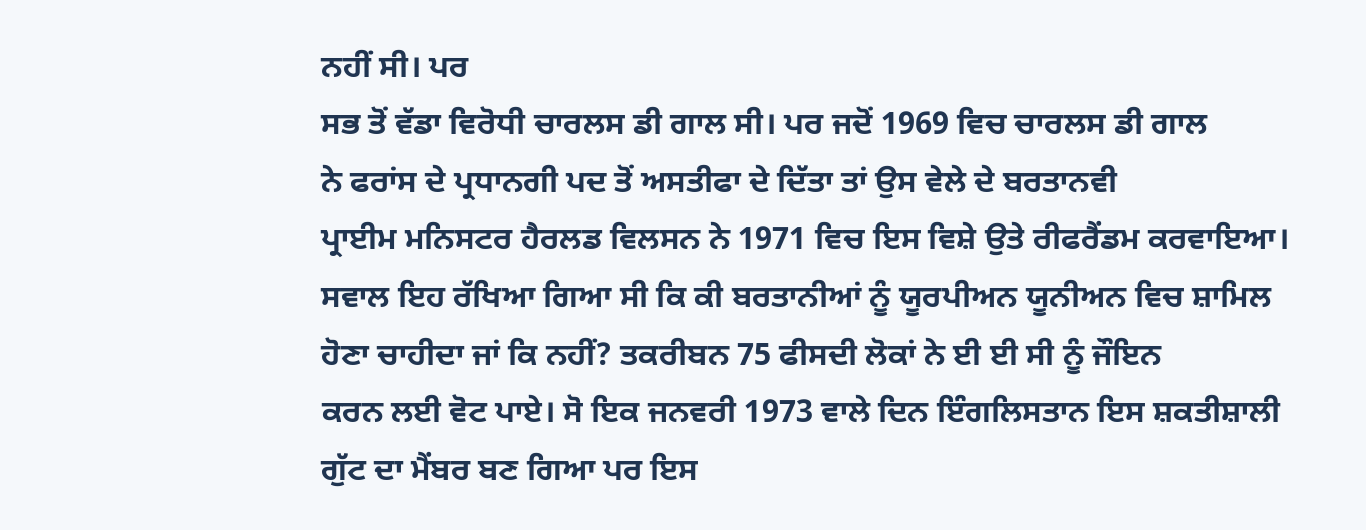ਨਹੀਂ ਸੀ। ਪਰ
ਸਭ ਤੋਂ ਵੱਡਾ ਵਿਰੋਧੀ ਚਾਰਲਸ ਡੀ ਗਾਲ ਸੀ। ਪਰ ਜਦੋਂ 1969 ਵਿਚ ਚਾਰਲਸ ਡੀ ਗਾਲ
ਨੇ ਫਰਾਂਸ ਦੇ ਪ੍ਰਧਾਨਗੀ ਪਦ ਤੋਂ ਅਸਤੀਫਾ ਦੇ ਦਿੱਤਾ ਤਾਂ ਉਸ ਵੇਲੇ ਦੇ ਬਰਤਾਨਵੀ
ਪ੍ਰਾਈਮ ਮਨਿਸਟਰ ਹੈਰਲਡ ਵਿਲਸਨ ਨੇ 1971 ਵਿਚ ਇਸ ਵਿਸ਼ੇ ਉਤੇ ਰੀਫਰੈਂਡਮ ਕਰਵਾਇਆ।
ਸਵਾਲ ਇਹ ਰੱਖਿਆ ਗਿਆ ਸੀ ਕਿ ਕੀ ਬਰਤਾਨੀਆਂ ਨੂੰ ਯੂਰਪੀਅਨ ਯੂਨੀਅਨ ਵਿਚ ਸ਼ਾਮਿਲ
ਹੋਣਾ ਚਾਹੀਦਾ ਜਾਂ ਕਿ ਨਹੀਂ? ਤਕਰੀਬਨ 75 ਫੀਸਦੀ ਲੋਕਾਂ ਨੇ ਈ ਈ ਸੀ ਨੂੰ ਜੌਇਨ
ਕਰਨ ਲਈ ਵੋਟ ਪਾਏ। ਸੋ ਇਕ ਜਨਵਰੀ 1973 ਵਾਲੇ ਦਿਨ ਇੰਗਲਿਸਤਾਨ ਇਸ ਸ਼ਕਤੀਸ਼ਾਲੀ
ਗੁੱਟ ਦਾ ਮੈਂਬਰ ਬਣ ਗਿਆ ਪਰ ਇਸ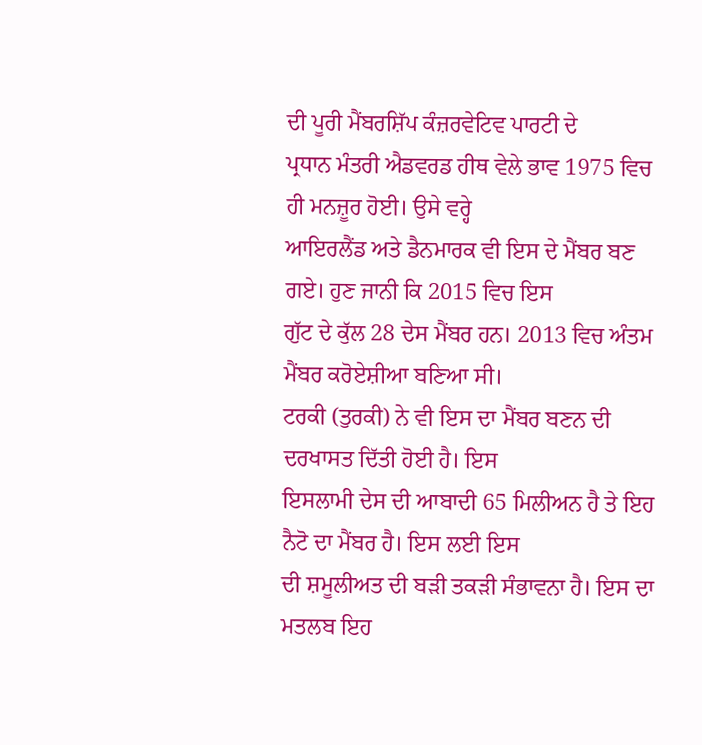ਦੀ ਪੂਰੀ ਮੈਂਬਰਸ਼ਿੱਪ ਕੰਜ਼ਰਵੇਟਿਵ ਪਾਰਟੀ ਦੇ
ਪ੍ਰਧਾਨ ਮੰਤਰੀ ਐਡਵਰਡ ਹੀਥ ਵੇਲੇ ਭਾਵ 1975 ਵਿਚ ਹੀ ਮਨਜ਼ੂਰ ਹੋਈ। ਉਸੇ ਵਰ੍ਹੇ
ਆਇਰਲੈਂਡ ਅਤੇ ਡੈਨਮਾਰਕ ਵੀ ਇਸ ਦੇ ਮੈਂਬਰ ਬਣ ਗਏ। ਹੁਣ ਜਾਨੀ ਕਿ 2015 ਵਿਚ ਇਸ
ਗੁੱਟ ਦੇ ਕੁੱਲ 28 ਦੇਸ ਮੈਂਬਰ ਹਨ। 2013 ਵਿਚ ਅੰਤਮ ਮੈਂਬਰ ਕਰੋਏਸ਼ੀਆ ਬਣਿਆ ਸੀ।
ਟਰਕੀ (ਤੁਰਕੀ) ਨੇ ਵੀ ਇਸ ਦਾ ਮੈਂਬਰ ਬਣਨ ਦੀ ਦਰਖਾਸਤ ਦਿੱਤੀ ਹੋਈ ਹੈ। ਇਸ
ਇਸਲਾਮੀ ਦੇਸ ਦੀ ਆਬਾਦੀ 65 ਮਿਲੀਅਨ ਹੈ ਤੇ ਇਹ ਨੈਟੋ ਦਾ ਮੈਂਬਰ ਹੈ। ਇਸ ਲਈ ਇਸ
ਦੀ ਸ਼ਮੂਲੀਅਤ ਦੀ ਬੜੀ ਤਕੜੀ ਸੰਭਾਵਨਾ ਹੈ। ਇਸ ਦਾ ਮਤਲਬ ਇਹ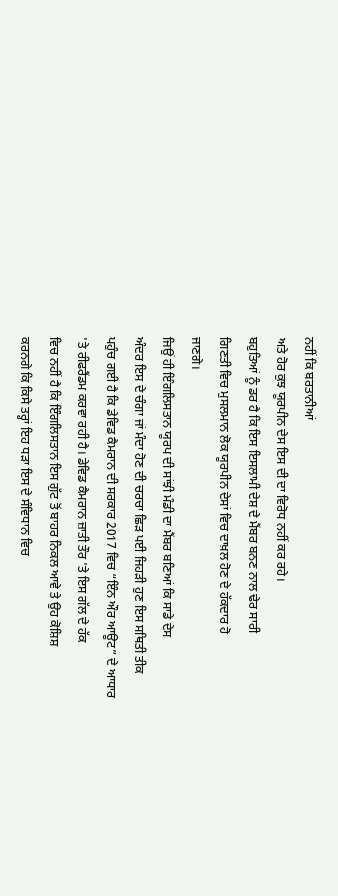ਨਹੀਂ ਕਿ ਬਰਤਾਨੀਆਂ
ਅਤੇ ਹੋਰ ਕੁਝ ਯੂਰਪੀਨ ਦੇਸ ਇਸ ਦੀ ਦਾ ਵਿਰੋਧ ਨਹੀਂ ਕਰ ਰਹੇ।
ਬਹੁਤਿਆਂ ਨੂੰ ਡਰ ਹੈ ਕਿ ਇਸ ਇਸਲਾਮੀ ਦੇਸ਼ ਦੇ ਮੈਂਬਰ ਬਨਣ ਨਾਲ ਢੇਰ ਸਾਰੀ
ਗਿਣਤੀ ਵਿਚ ਮੁਸਲਮਾਨ ਲੋਕ ਯੂਰਪੀਨ ਦੇਸਾਂ ਵਿਚ ਦਾਖ਼ਲ ਹੋਣ ਦੇ ਹੱਕਦਾਰ ਹੋ
ਜਾਣਗੇ।
ਜਿਉਂ ਹੀ ਇੰਗਲਿਸਤਾਨ ਯੂਰਪ ਦੀ ਸਾਂਝੀ ਮੰਡੀ ਦਾ ਮੈਂਬਰ ਬਣਿਆਂ ਕਿ ਸਾਡੇ ਦੇਸ
ਅੰਦਰ ਇਸ ਦੇ ਚੰਗਾ ਜਾਂ ਮੰਦਾ ਹੋਣ ਦੀ ਚਰਚਾ ਛਿੜ ਪਈ ਜਿਹੜੀ ਹੁਣ ਇਸ ਸਥਿਤੀ ਤੀਕ
ਪਹੁੰਚ ਗਈ ਹੈ ਕਿ ਡੇਵਿਡ ਕੈਮਰਾਨ ਦੀ ਸਰਕਾਰ 2017 ਵਿਚ “ਇੰਨ ਔਰ ਆਊਟ” ਦੇ ਆਧਾਰ
'ਤੇ ਰੀਫਰੈਂਡਮ ਕਰਵਾ ਰਹੀ ਹੈ। ਡੇਵਿਡ ਕੈਮਰਾਨ ਜ਼ਾਤੀ ਤੌਰ 'ਤੇ ਇਸ ਗੱਲ ਦੇ ਹੱਕ
ਵਿਚ ਨਹੀਂ ਹੈ ਕਿ ਇੰਗਲਿਸਤਾਨ ਇਸ ਗੁੱਟ ਤੋਂ ਬਾਹਰ ਨਿਕਲ ਆਵੇ ਤੇ ਉਹ ਕੋਸ਼ਿਸ਼
ਕਰਨਗੇ ਕਿ ਕਿਸੇ ਤਰ੍ਹਾਂ ਇਹ ਧੜਾ ਇਸ ਦੇ ਸੰਵਿਧਾਨ ਵਿਚ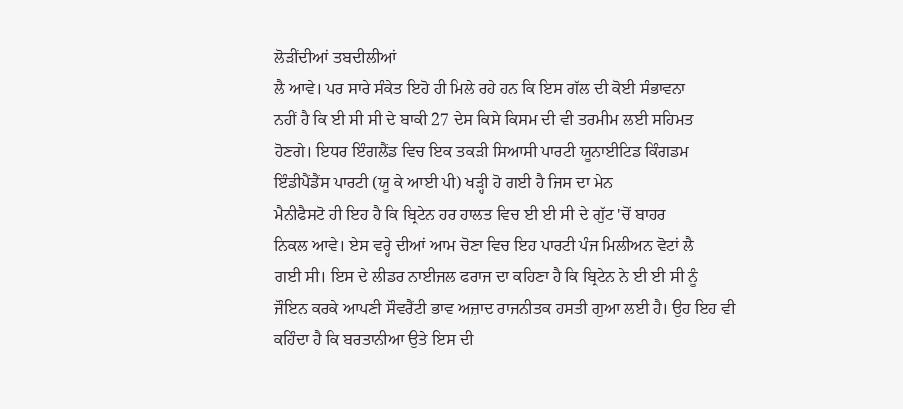ਲੋੜੀਂਦੀਆਂ ਤਬਦੀਲੀਆਂ
ਲੈ ਆਵੇ। ਪਰ ਸਾਰੇ ਸੰਕੇਤ ਇਹੋ ਹੀ ਮਿਲੇ ਰਹੇ ਹਨ ਕਿ ਇਸ ਗੱਲ ਦੀ ਕੋਈ ਸੰਭਾਵਨਾ
ਨਹੀਂ ਹੈ ਕਿ ਈ ਸੀ ਸੀ ਦੇ ਬਾਕੀ 27 ਦੇਸ ਕਿਸੇ ਕਿਸਮ ਦੀ ਵੀ ਤਰਮੀਮ ਲਈ ਸਹਿਮਤ
ਹੋਣਗੇ। ਇਧਰ ਇੰਗਲੈਂਡ ਵਿਚ ਇਕ ਤਕੜੀ ਸਿਆਸੀ ਪਾਰਟੀ ਯੂਨਾਈਟਿਡ ਕਿੰਗਡਮ
ਇੰਡੀਪੈਂਡੈਂਸ ਪਾਰਟੀ (ਯੂ ਕੇ ਆਈ ਪੀ) ਖੜ੍ਹੀ ਹੋ ਗਈ ਹੈ ਜਿਸ ਦਾ ਮੇਨ
ਮੈਨੀਫੈਸਟੋ ਹੀ ਇਹ ਹੈ ਕਿ ਬ੍ਰਿਟੇਨ ਹਰ ਹਾਲਤ ਵਿਚ ਈ ਈ ਸੀ ਦੇ ਗੁੱਟ 'ਚੋਂ ਬਾਹਰ
ਨਿਕਲ ਆਵੇ। ਏਸ ਵਰ੍ਹੇ ਦੀਆਂ ਆਮ ਚੋਣਾ ਵਿਚ ਇਹ ਪਾਰਟੀ ਪੰਜ ਮਿਲੀਅਨ ਵੋਟਾਂ ਲੈ
ਗਈ ਸੀ। ਇਸ ਦੇ ਲੀਡਰ ਨਾਈਜਲ ਫਰਾਜ ਦਾ ਕਹਿਣਾ ਹੈ ਕਿ ਬ੍ਰਿਟੇਨ ਨੇ ਈ ਈ ਸੀ ਨੂੰ
ਜੌਇਨ ਕਰਕੇ ਆਪਣੀ ਸੌਵਰੈਂਟੀ ਭਾਵ ਅਜ਼ਾਦ ਰਾਜਨੀਤਕ ਹਸਤੀ ਗੁਆ ਲਈ ਹੈ। ਉਹ ਇਹ ਵੀ
ਕਹਿੰਦਾ ਹੈ ਕਿ ਬਰਤਾਨੀਆ ਉਤੇ ਇਸ ਦੀ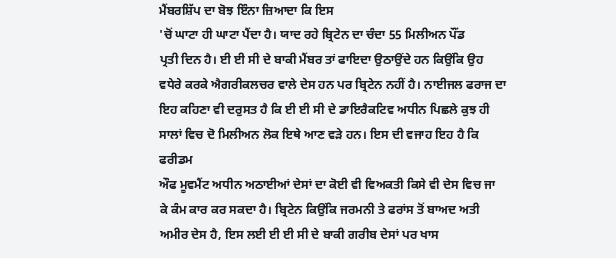ਮੈਂਬਰਸ਼ਿੱਪ ਦਾ ਬੋਝ ਇੰਨਾ ਜ਼ਿਆਦਾ ਕਿ ਇਸ
'ਚੋਂ ਘਾਟਾ ਹੀ ਘਾਟਾ ਪੈਂਦਾ ਹੈ। ਯਾਦ ਰਹੇ ਬ੍ਰਿਟੇਨ ਦਾ ਚੰਦਾ 55 ਮਿਲੀਅਨ ਪੌਂਡ
ਪ੍ਰਤੀ ਦਿਨ ਹੈ। ਈ ਈ ਸੀ ਦੇ ਬਾਕੀ ਮੈਂਬਰ ਤਾਂ ਫਾਇਦਾ ਉਠਾਉਂਦੇ ਹਨ ਕਿਉਂਕਿ ਉਹ
ਵਧੇਰੇ ਕਰਕੇ ਐਗਰੀਕਲਚਰ ਵਾਲੇ ਦੇਸ ਹਨ ਪਰ ਬ੍ਰਿਟੇਨ ਨਹੀਂ ਹੈ। ਨਾਈਜਲ ਫਰਾਜ ਦਾ
ਇਹ ਕਹਿਣਾ ਵੀ ਦਰੁਸਤ ਹੈ ਕਿ ਈ ਈ ਸੀ ਦੇ ਡਾਇਰੈਕਟਿਵ ਅਧੀਨ ਪਿਛਲੇ ਕੁਝ ਹੀ
ਸਾਲਾਂ ਵਿਚ ਦੋ ਮਿਲੀਅਨ ਲੋਕ ਇਥੇ ਆਣ ਵੜੇ ਹਨ। ਇਸ ਦੀ ਵਜਾਹ ਇਹ ਹੈ ਕਿ ਫਰੀਡਮ
ਔਫ ਮੂਵਮੈਂਟ ਅਧੀਨ ਅਠਾਈਆਂ ਦੇਸਾਂ ਦਾ ਕੋਈ ਵੀ ਵਿਅਕਤੀ ਕਿਸੇ ਵੀ ਦੇਸ ਵਿਚ ਜਾ
ਕੇ ਕੰਮ ਕਾਰ ਕਰ ਸਕਦਾ ਹੈ। ਬ੍ਰਿਟੇਨ ਕਿਉਂਕਿ ਜਰਮਨੀ ਤੇ ਫਰਾਂਸ ਤੋਂ ਬਾਅਦ ਅਤੀ
ਅਮੀਰ ਦੇਸ ਹੈ, ਇਸ ਲਈ ਈ ਈ ਸੀ ਦੇ ਬਾਕੀ ਗਰੀਬ ਦੇਸਾਂ ਪਰ ਖਾਸ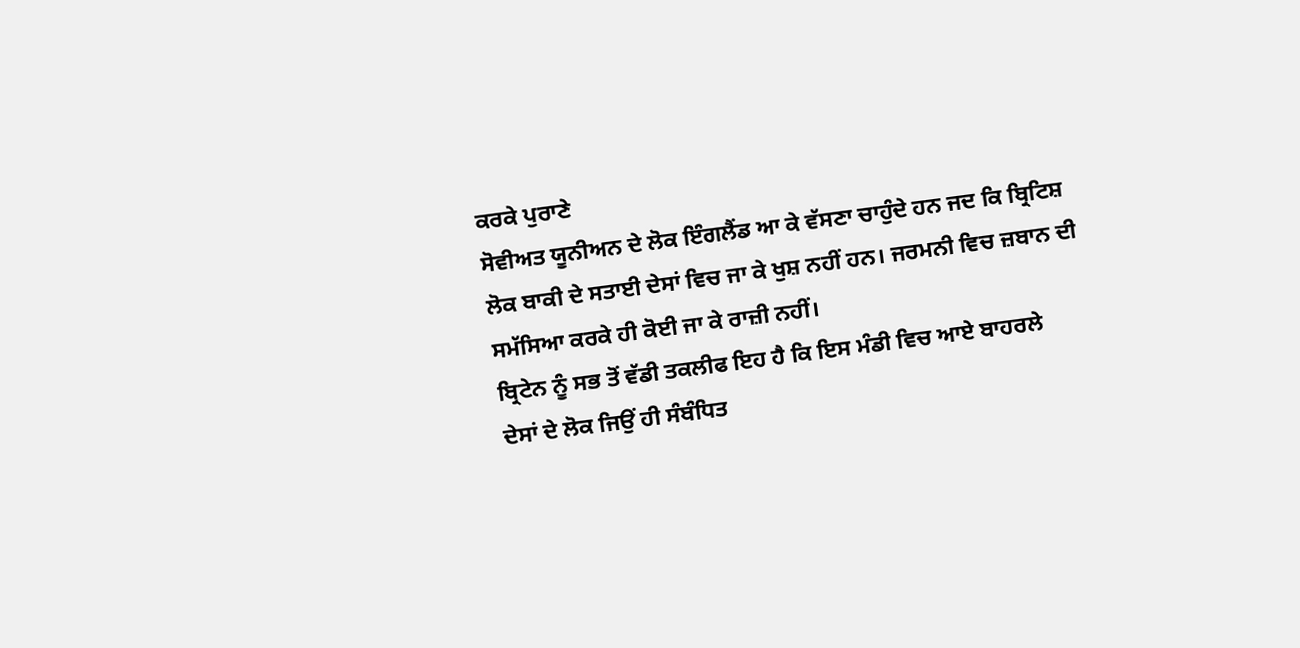ਕਰਕੇ ਪੁਰਾਣੇ
ਸੋਵੀਅਤ ਯੂਨੀਅਨ ਦੇ ਲੋਕ ਇੰਗਲੈਂਡ ਆ ਕੇ ਵੱਸਣਾ ਚਾਹੁੰਦੇ ਹਨ ਜਦ ਕਿ ਬ੍ਰਿਟਿਸ਼
ਲੋਕ ਬਾਕੀ ਦੇ ਸਤਾਈ ਦੇਸਾਂ ਵਿਚ ਜਾ ਕੇ ਖੁਸ਼ ਨਹੀਂ ਹਨ। ਜਰਮਨੀ ਵਿਚ ਜ਼ਬਾਨ ਦੀ
ਸਮੱਸਿਆ ਕਰਕੇ ਹੀ ਕੋਈ ਜਾ ਕੇ ਰਾਜ਼ੀ ਨਹੀਂ।
ਬ੍ਰਿਟੇਨ ਨੂੰ ਸਭ ਤੋਂ ਵੱਡੀ ਤਕਲੀਫ ਇਹ ਹੈ ਕਿ ਇਸ ਮੰਡੀ ਵਿਚ ਆਏ ਬਾਹਰਲੇ
ਦੇਸਾਂ ਦੇ ਲੋਕ ਜਿਉਂ ਹੀ ਸੰਬੰਧਿਤ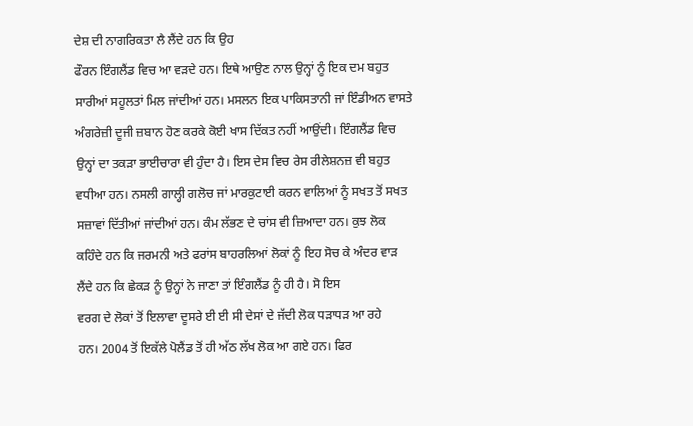ਦੇਸ਼ ਦੀ ਨਾਗਰਿਕਤਾ ਲੈ ਲੈਂਦੇ ਹਨ ਕਿ ਉਹ
ਫੌਰਨ ਇੰਗਲੈਂਡ ਵਿਚ ਆ ਵੜਦੇ ਹਨ। ਇਥੇ ਆਉਣ ਨਾਲ ਉਨ੍ਹਾਂ ਨੂੰ ਇਕ ਦਮ ਬਹੁਤ
ਸਾਰੀਆਂ ਸਹੂਲਤਾਂ ਮਿਲ ਜਾਂਦੀਆਂ ਹਨ। ਮਸਲਨ ਇਕ ਪਾਕਿਸਤਾਨੀ ਜਾਂ ਇੰਡੀਅਨ ਵਾਸਤੇ
ਅੰਗਰੇਜ਼ੀ ਦੂਜੀ ਜ਼ਬਾਨ ਹੋਣ ਕਰਕੇ ਕੋਈ ਖਾਸ ਦਿੱਕਤ ਨਹੀਂ ਆਉਂਦੀ। ਇੰਗਲੈਂਡ ਵਿਚ
ਉਨ੍ਹਾਂ ਦਾ ਤਕੜਾ ਭਾਈਚਾਰਾ ਵੀ ਹੁੰਦਾ ਹੈ। ਇਸ ਦੇਸ ਵਿਚ ਰੇਸ ਰੀਲੇਸ਼ਨਜ਼ ਵੀ ਬਹੁਤ
ਵਧੀਆ ਹਨ। ਨਸਲੀ ਗਾਲ੍ਹੀ ਗਲੋਚ ਜਾਂ ਮਾਰਕੁਟਾਈ ਕਰਨ ਵਾਲਿਆਂ ਨੂੰ ਸਖਤ ਤੋਂ ਸਖਤ
ਸਜ਼ਾਵਾਂ ਦਿੱਤੀਆਂ ਜਾਂਦੀਆਂ ਹਨ। ਕੰਮ ਲੱਭਣ ਦੇ ਚਾਂਸ ਵੀ ਜ਼ਿਆਦਾ ਹਨ। ਕੁਝ ਲੋਕ
ਕਹਿੰਦੇ ਹਨ ਕਿ ਜਰਮਨੀ ਅਤੇ ਫਰਾਂਸ ਬਾਹਰਲਿਆਂ ਲੋਕਾਂ ਨੂੰ ਇਹ ਸੋਚ ਕੇ ਅੰਦਰ ਵਾੜ
ਲੈਂਦੇ ਹਨ ਕਿ ਛੇਕੜ ਨੂੰ ਉਨ੍ਹਾਂ ਨੇ ਜਾਣਾ ਤਾਂ ਇੰਗਲੈਂਡ ਨੂੰ ਹੀ ਹੈ। ਸੋ ਇਸ
ਵਰਗ ਦੇ ਲੋਕਾਂ ਤੋਂ ਇਲਾਵਾ ਦੂਸਰੇ ਈ ਈ ਸੀ ਦੇਸਾਂ ਦੇ ਜੱਦੀ ਲੋਕ ਧੜਾਧੜ ਆ ਰਹੇ
ਹਨ। 2004 ਤੋਂ ਇਕੱਲੇ ਪੋਲੈਂਡ ਤੋਂ ਹੀ ਅੱਠ ਲੱਖ ਲੋਕ ਆ ਗਏ ਹਨ। ਫਿਰ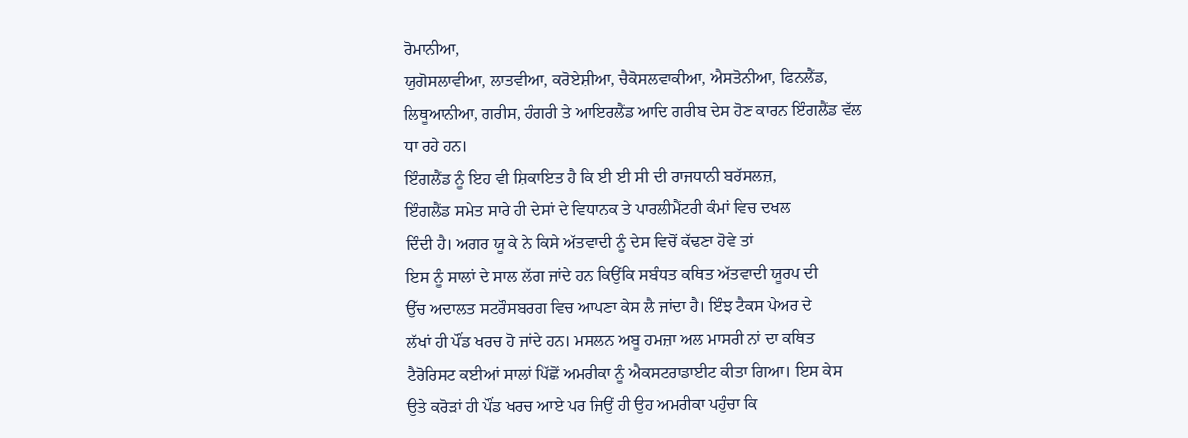ਰੋਮਾਨੀਆ,
ਯੁਗੋਸਲਾਵੀਆ, ਲਾਤਵੀਆ, ਕਰੋਏਸ਼ੀਆ, ਚੈਕੋਸਲਵਾਕੀਆ, ਐਸਤੋਨੀਆ, ਫਿਨਲੈਂਡ,
ਲਿਥੂਆਨੀਆ, ਗਰੀਸ, ਹੰਗਰੀ ਤੇ ਆਇਰਲੈਂਡ ਆਦਿ ਗਰੀਬ ਦੇਸ ਹੋਣ ਕਾਰਨ ਇੰਗਲੈਂਡ ਵੱਲ
ਧਾ ਰਹੇ ਹਨ।
ਇੰਗਲੈਂਡ ਨੂੰ ਇਹ ਵੀ ਸ਼ਿਕਾਇਤ ਹੈ ਕਿ ਈ ਈ ਸੀ ਦੀ ਰਾਜਧਾਨੀ ਬਰੱਸਲਜ਼,
ਇੰਗਲੈਂਡ ਸਮੇਤ ਸਾਰੇ ਹੀ ਦੇਸਾਂ ਦੇ ਵਿਧਾਨਕ ਤੇ ਪਾਰਲੀਮੈਂਟਰੀ ਕੰਮਾਂ ਵਿਚ ਦਖਲ
ਦਿੰਦੀ ਹੈ। ਅਗਰ ਯੂ ਕੇ ਨੇ ਕਿਸੇ ਅੱਤਵਾਦੀ ਨੂੰ ਦੇਸ ਵਿਚੋਂ ਕੱਢਣਾ ਹੋਵੇ ਤਾਂ
ਇਸ ਨੂੰ ਸਾਲਾਂ ਦੇ ਸਾਲ ਲੱਗ ਜਾਂਦੇ ਹਨ ਕਿਉਂਕਿ ਸਬੰਧਤ ਕਥਿਤ ਅੱਤਵਾਦੀ ਯੂਰਪ ਦੀ
ਉੱਚ ਅਦਾਲਤ ਸਟਰੌਸਬਰਗ ਵਿਚ ਆਪਣਾ ਕੇਸ ਲੈ ਜਾਂਦਾ ਹੈ। ਇੰਝ ਟੈਕਸ ਪੇਅਰ ਦੇ
ਲੱਖਾਂ ਹੀ ਪੌਂਡ ਖਰਚ ਹੋ ਜਾਂਦੇ ਹਨ। ਮਸਲਨ ਅਬੂ ਹਮਜ਼ਾ ਅਲ ਮਾਸਰੀ ਨਾਂ ਦਾ ਕਥਿਤ
ਟੈਰੋਰਿਸਟ ਕਈਆਂ ਸਾਲਾਂ ਪਿੱਛੋਂ ਅਮਰੀਕਾ ਨੂੰ ਐਕਸਟਰਾਡਾਈਟ ਕੀਤਾ ਗਿਆ। ਇਸ ਕੇਸ
ਉਤੇ ਕਰੋੜਾਂ ਹੀ ਪੌਂਡ ਖਰਚ ਆਏ ਪਰ ਜਿਉਂ ਹੀ ਉਹ ਅਮਰੀਕਾ ਪਹੁੰਚਾ ਕਿ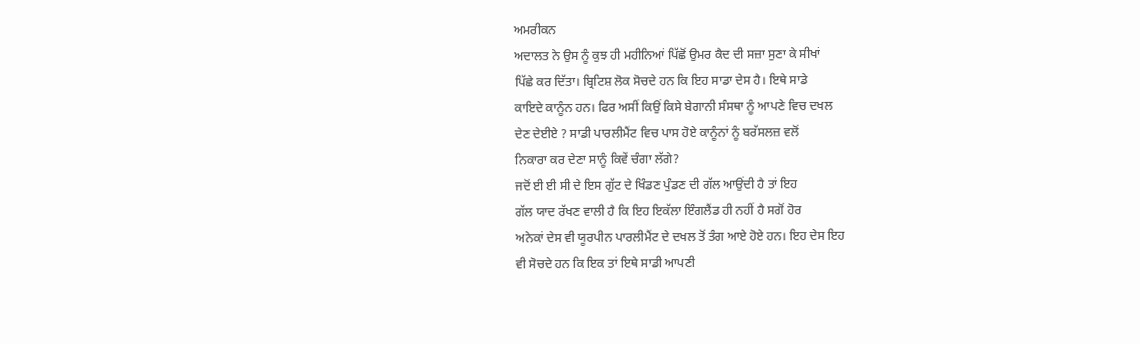ਅਮਰੀਕਨ
ਅਦਾਲਤ ਨੇ ਉਸ ਨੂੰ ਕੁਝ ਹੀ ਮਹੀਨਿਆਂ ਪਿੱਛੋਂ ਉਮਰ ਕੈਦ ਦੀ ਸਜ਼ਾ ਸੁਣਾ ਕੇ ਸੀਖਾਂ
ਪਿੱਛੇ ਕਰ ਦਿੱਤਾ। ਬ੍ਰਿਟਿਸ਼ ਲੋਕ ਸੋਚਦੇ ਹਨ ਕਿ ਇਹ ਸਾਡਾ ਦੇਸ ਹੈ। ਇਥੇ ਸਾਡੇ
ਕਾਇਦੇ ਕਾਨੂੰਨ ਹਨ। ਫਿਰ ਅਸੀਂ ਕਿਉਂ ਕਿਸੇ ਬੇਗਾਨੀ ਸੰਸਥਾ ਨੂੰ ਆਪਣੇ ਵਿਚ ਦਖਲ
ਦੇਣ ਦੇਈਏ ? ਸਾਡੀ ਪਾਰਲੀਮੈਂਟ ਵਿਚ ਪਾਸ ਹੋਏ ਕਾਨੂੰਨਾਂ ਨੂੰ ਬਰੱਸਲਜ਼ ਵਲੋਂ
ਨਿਕਾਰਾ ਕਰ ਦੇਣਾ ਸਾਨੂੰ ਕਿਵੇਂ ਚੰਗਾ ਲੱਗੇ?
ਜਦੋਂ ਈ ਈ ਸੀ ਦੇ ਇਸ ਗੁੱਟ ਦੇ ਖਿੰਡਣ ਪੁੰਡਣ ਦੀ ਗੱਲ ਆਉਂਦੀ ਹੈ ਤਾਂ ਇਹ
ਗੱਲ ਯਾਦ ਰੱਖਣ ਵਾਲੀ ਹੈ ਕਿ ਇਹ ਇਕੱਲਾ ਇੰਗਲੈਂਡ ਹੀ ਨਹੀਂ ਹੈ ਸਗੋਂ ਹੋਰ
ਅਨੇਕਾਂ ਦੇਸ ਵੀ ਯੂਰਪੀਨ ਪਾਰਲੀਮੈਂਟ ਦੇ ਦਖਲ ਤੋਂ ਤੰਗ ਆਏ ਹੋਏ ਹਨ। ਇਹ ਦੇਸ ਇਹ
ਵੀ ਸੋਚਦੇ ਹਨ ਕਿ ਇਕ ਤਾਂ ਇਥੇ ਸਾਡੀ ਆਪਣੀ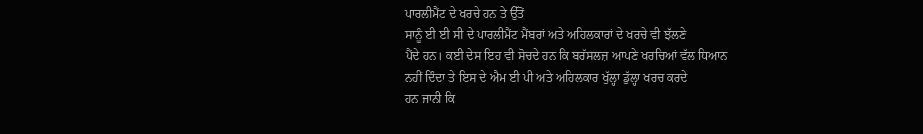ਪਾਰਲੀਮੈਂਟ ਦੇ ਖਰਚੇ ਹਨ ਤੇ ਉੱਤੋਂ
ਸਾਨੂੰ ਈ ਈ ਸੀ ਦੇ ਪਾਰਲੀਮੈਂਟ ਮੈਂਬਰਾਂ ਅਤੇ ਅਹਿਲਕਾਰਾਂ ਦੇ ਖਰਚੇ ਵੀ ਝੱਲਣੇ
ਪੈਂਦੇ ਹਨ। ਕਈ ਦੇਸ ਇਹ ਵੀ ਸੋਚਦੇ ਹਨ ਕਿ ਬਰੱਸਲਜ਼ ਆਪਣੇ ਖਰਚਿਆਂ ਵੱਲ ਧਿਆਨ
ਨਹੀਂ ਦਿੰਦਾ ਤੇ ਇਸ ਦੇ ਐਮ ਈ ਪੀ ਅਤੇ ਅਹਿਲਕਾਰ ਖੁੱਲ੍ਹਾ ਡੁੱਲ੍ਹਾ ਖਰਚ ਕਰਦੇ
ਹਨ ਜਾਨੀ ਕਿ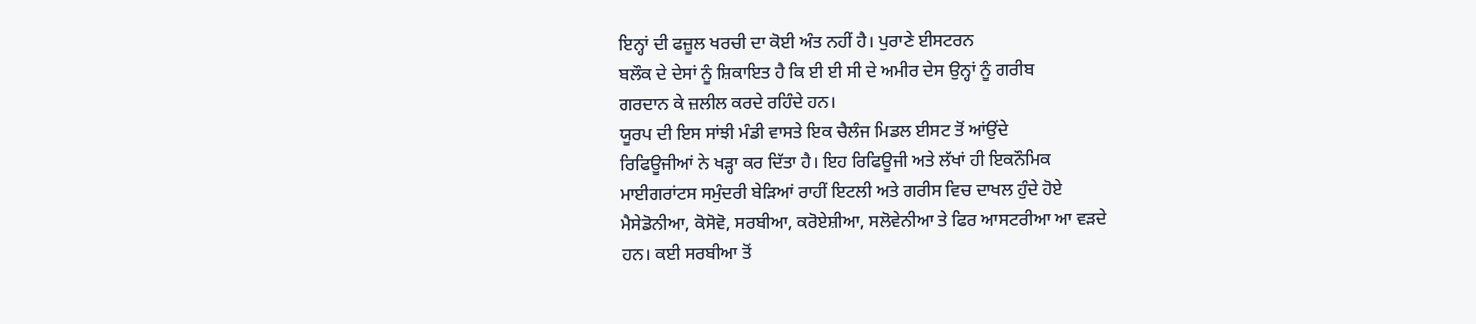ਇਨ੍ਹਾਂ ਦੀ ਫਜ਼ੂਲ ਖਰਚੀ ਦਾ ਕੋਈ ਅੰਤ ਨਹੀਂ ਹੈ। ਪੁਰਾਣੇ ਈਸਟਰਨ
ਬਲੌਕ ਦੇ ਦੇਸਾਂ ਨੂੰ ਸ਼ਿਕਾਇਤ ਹੈ ਕਿ ਈ ਈ ਸੀ ਦੇ ਅਮੀਰ ਦੇਸ ਉਨ੍ਹਾਂ ਨੂੰ ਗਰੀਬ
ਗਰਦਾਨ ਕੇ ਜ਼ਲੀਲ ਕਰਦੇ ਰਹਿੰਦੇ ਹਨ।
ਯੂਰਪ ਦੀ ਇਸ ਸਾਂਝੀ ਮੰਡੀ ਵਾਸਤੇ ਇਕ ਚੈਲੰਜ ਮਿਡਲ ਈਸਟ ਤੋਂ ਆਂਉਂਦੇ
ਰਿਫਿਊਜੀਆਂ ਨੇ ਖੜ੍ਹਾ ਕਰ ਦਿੱਤਾ ਹੈ। ਇਹ ਰਿਫਿਊਜੀ ਅਤੇ ਲੱਖਾਂ ਹੀ ਇਕਨੌਮਿਕ
ਮਾਈਗਰਾਂਟਸ ਸਮੁੰਦਰੀ ਬੇੜਿਆਂ ਰਾਹੀਂ ਇਟਲੀ ਅਤੇ ਗਰੀਸ ਵਿਚ ਦਾਖਲ ਹੁੰਦੇ ਹੋਏ
ਮੈਸੇਡੋਨੀਆ, ਕੋਸੋਵੋ, ਸਰਬੀਆ, ਕਰੋਏਸ਼ੀਆ, ਸਲੋਵੇਨੀਆ ਤੇ ਫਿਰ ਆਸਟਰੀਆ ਆ ਵੜਦੇ
ਹਨ। ਕਈ ਸਰਬੀਆ ਤੋਂ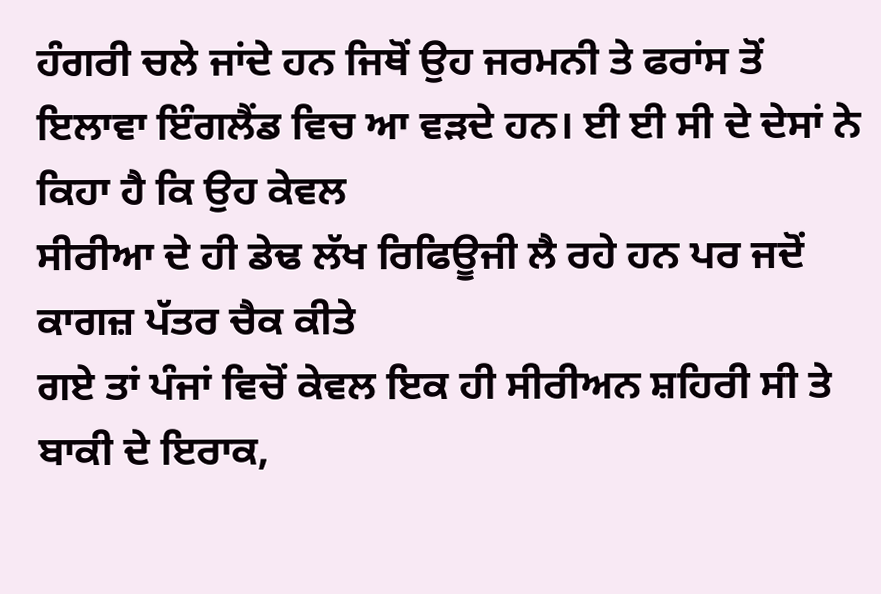ਹੰਗਰੀ ਚਲੇ ਜਾਂਦੇ ਹਨ ਜਿਥੋਂ ਉਹ ਜਰਮਨੀ ਤੇ ਫਰਾਂਸ ਤੋਂ
ਇਲਾਵਾ ਇੰਗਲੈਂਡ ਵਿਚ ਆ ਵੜਦੇ ਹਨ। ਈ ਈ ਸੀ ਦੇ ਦੇਸਾਂ ਨੇ ਕਿਹਾ ਹੈ ਕਿ ਉਹ ਕੇਵਲ
ਸੀਰੀਆ ਦੇ ਹੀ ਡੇਢ ਲੱਖ ਰਿਫਿਊਜੀ ਲੈ ਰਹੇ ਹਨ ਪਰ ਜਦੋਂ ਕਾਗਜ਼ ਪੱਤਰ ਚੈਕ ਕੀਤੇ
ਗਏ ਤਾਂ ਪੰਜਾਂ ਵਿਚੋਂ ਕੇਵਲ ਇਕ ਹੀ ਸੀਰੀਅਨ ਸ਼ਹਿਰੀ ਸੀ ਤੇ ਬਾਕੀ ਦੇ ਇਰਾਕ,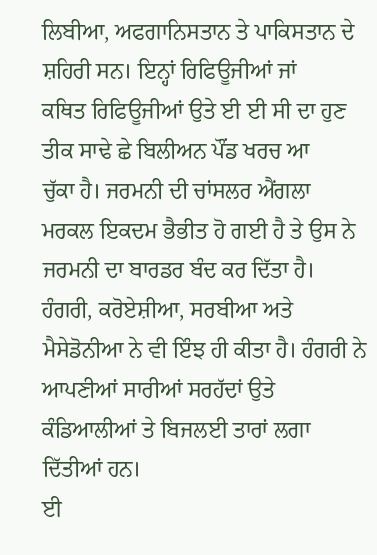ਲਿਬੀਆ, ਅਫਗਾਨਿਸਤਾਨ ਤੇ ਪਾਕਿਸਤਾਨ ਦੇ ਸ਼ਹਿਰੀ ਸਨ। ਇਨ੍ਹਾਂ ਰਿਫਿਊਜੀਆਂ ਜਾਂ
ਕਥਿਤ ਰਿਫਿਊਜੀਆਂ ਉਤੇ ਈ ਈ ਸੀ ਦਾ ਹੁਣ ਤੀਕ ਸਾਢੇ ਛੇ ਬਿਲੀਅਨ ਪੌਂਡ ਖਰਚ ਆ
ਚੁੱਕਾ ਹੈ। ਜਰਮਨੀ ਦੀ ਚਾਂਸਲਰ ਐਂਗਲਾ ਮਰਕਲ ਇਕਦਮ ਭੈਭੀਤ ਹੋ ਗਈ ਹੈ ਤੇ ਉਸ ਨੇ
ਜਰਮਨੀ ਦਾ ਬਾਰਡਰ ਬੰਦ ਕਰ ਦਿੱਤਾ ਹੈ। ਹੰਗਰੀ, ਕਰੋਏਸ਼ੀਆ, ਸਰਬੀਆ ਅਤੇ
ਮੈਸੇਡੋਨੀਆ ਨੇ ਵੀ ਇੰਝ ਹੀ ਕੀਤਾ ਹੈ। ਹੰਗਰੀ ਨੇ ਆਪਣੀਆਂ ਸਾਰੀਆਂ ਸਰਹੱਦਾਂ ਉਤੇ
ਕੰਡਿਆਲੀਆਂ ਤੇ ਬਿਜਲਈ ਤਾਰਾਂ ਲਗਾ ਦਿੱਤੀਆਂ ਹਨ।
ਈ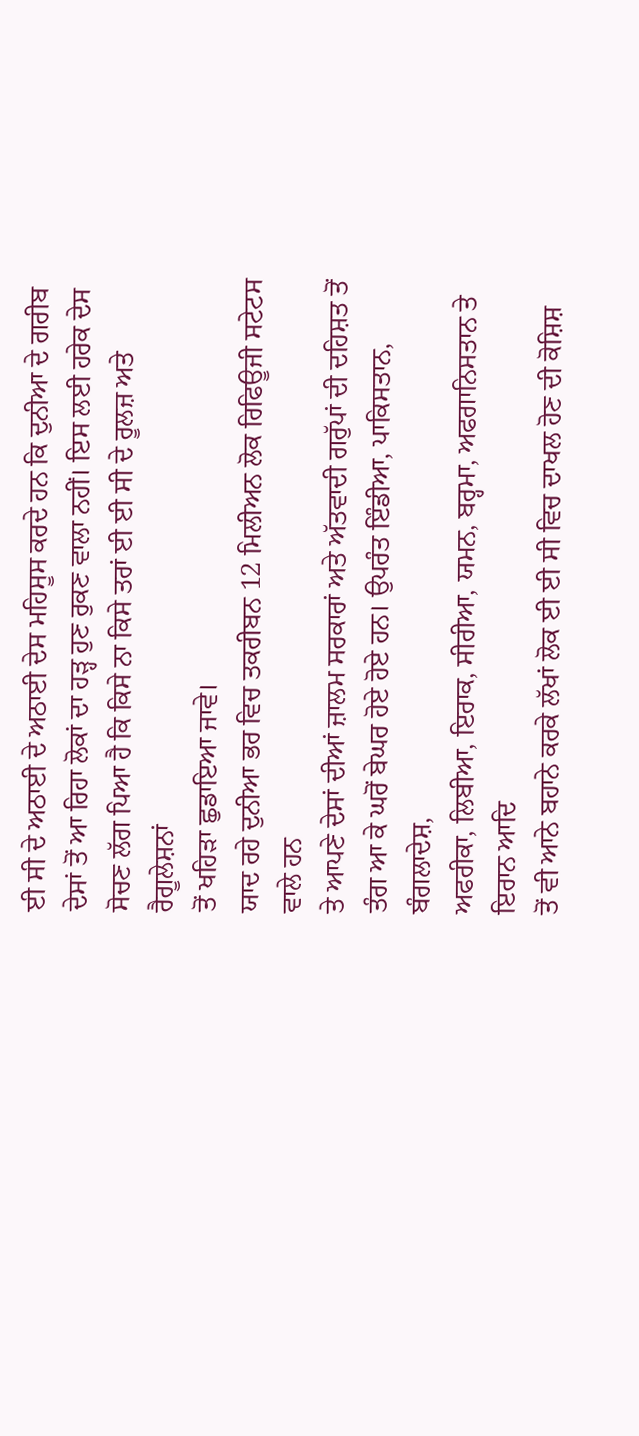ਈ ਸੀ ਦੇ ਅਠਾਈ ਦੇ ਅਠਾਈ ਦੇਸ ਮਹਿਸੂਸ ਕਰਦੇ ਹਨ ਕਿ ਦੁਨੀਆ ਦੇ ਗਰੀਬ
ਦੇਸਾਂ ਤੋਂ ਆ ਰਿਹਾ ਲੋਕਾਂ ਦਾ ਹੜ੍ਹ ਹੁਣ ਰੁਕਣ ਵਾਲਾ ਨਹੀਂ। ਇਸ ਲਈ ਹਰੇਕ ਦੇਸ
ਸੋਚਣ ਲੱਗ ਪਿਆ ਹੈ ਕਿ ਕਿਸੇ ਨਾ ਕਿਸੇ ਤਰਾਂ ਈ ਈ ਸੀ ਦੇ ਰੂਲਜ਼ ਅਤੇ ਰੈਗੂਲੇਸ਼ਨਾਂ
ਤੋਂ ਖਹਿੜਾ ਛੁਡਾਇਆ ਜਾਵੇ।
ਯਾਦ ਰਹੇ ਦੁਨੀਆ ਭਰ ਵਿਚ ਤਕਰੀਬਨ 12 ਮਿਲੀਅਨ ਲੋਕ ਰਿਫਿਊਜੀ ਸਟੇਟਸ ਵਾਲੇ ਹਨ
ਤੇ ਆਪਣੇ ਦੇਸਾਂ ਦੀਆਂ ਜ਼ਾਲਮ ਸਰਕਾਰਾਂ ਅਤੇ ਅੱਤਵਾਦੀ ਗਰੁੱਪਾਂ ਦੀ ਦਹਿਸ਼ਤ ਤੋਂ
ਤੰਗ ਆ ਕੇ ਘਰੋਂ ਬੇਘਰ ਹੋਏ ਹੋਏ ਹਨ। ਉਪਰੰਤ ਇੰਡੀਆ, ਪਾਕਿਸਤਾਨ, ਬੰਗਲਾਦੇਸ਼,
ਅਫਰੀਕਾ, ਲਿਬੀਆ, ਇਰਾਕ, ਸੀਰੀਆ, ਯਮਨ, ਬਰ੍ਹਮਾ, ਅਫਗਾਨਿਸਤਾਨ ਤੇ ਇਰਾਨ ਆਦਿ
ਤੋਂ ਵੀ ਆਨੇ ਬਹਾਨੇ ਕਰਕੇ ਲੱਖਾਂ ਲੋਕ ਈ ਈ ਸੀ ਵਿਚ ਦਾਖਲ ਹੋਣ ਦੀ ਕੋਸ਼ਿਸ਼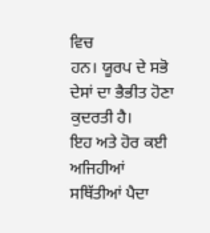ਵਿਚ
ਹਨ। ਯੂਰਪ ਦੇ ਸਭੋ ਦੇਸਾਂ ਦਾ ਭੈਭੀਤ ਹੋਣਾ ਕੁਦਰਤੀ ਹੈ।
ਇਹ ਅਤੇ ਹੋਰ ਕਈ ਅਜਿਹੀਆਂ ਸਥਿੱਤੀਆਂ ਪੈਦਾ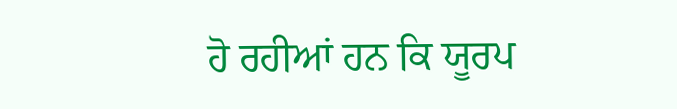ਹੋ ਰਹੀਆਂ ਹਨ ਕਿ ਯੂਰਪ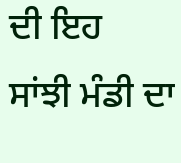ਦੀ ਇਹ
ਸਾਂਝੀ ਮੰਡੀ ਦਾ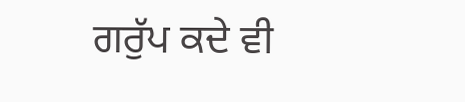ਗਰੁੱਪ ਕਦੇ ਵੀ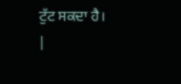ਟੁੱਟ ਸਕਦਾ ਹੈ।
|